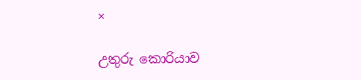×

උතුරු කොරියාව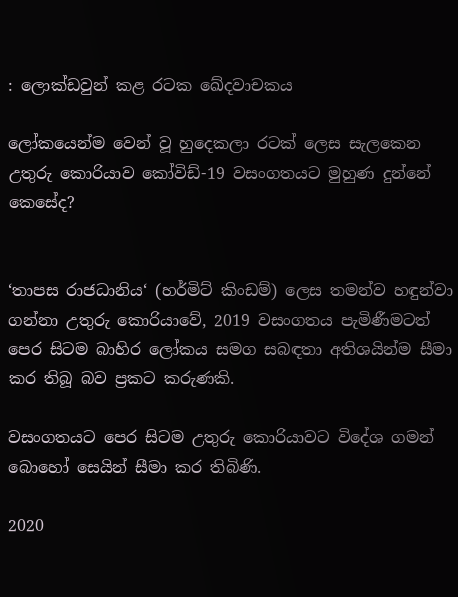: ලොක්ඩවුන් කළ රටක ඛේදවාචකය

ලෝකයෙන්ම වෙන් වූ හුදෙකලා රටක් ලෙස සැලකෙන උතුරු කොරියාව කෝවිඩ්-19 වසංගතයට මුහුණ දුන්නේ කෙසේද?


‘තාපස රාජධානිය‘ (හර්මිට් කිංඩම්) ලෙස තමන්ව හඳුන්වා ගන්නා උතුරු කොරියාවේ, 2019 වසංගතය පැමිණීමටත් පෙර සිටම බාහිර ලෝකය සමග සබඳතා අතිශයින්ම සීමා කර තිබූ බව ප්‍රකට කරුණකි.

වසංගතයට පෙර සිටම උතුරු කොරියාවට විදේශ ගමන් බොහෝ සෙයින් සීමා කර තිබිණි.

2020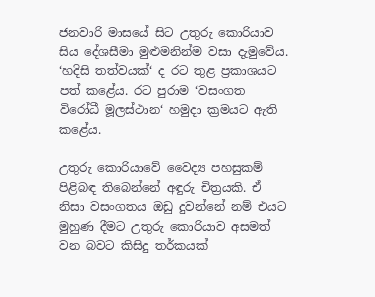ජනවාරි මාසයේ සිට උතුරු කොරියාව සිය දේශසීමා මුළුමනින්ම වසා දැමුවේය. ‘හදිසි තත්වයක්‘ ද රට තුළ ප්‍රකාශයට පත් කළේය. රට පුරාම ‘වසංගත විරෝධී මූලස්ථාන‘ හමුදා ක්‍රමයට ඇති කළේය.

උතුරු කොරියාවේ වෛද්‍ය පහසුකම් පිළිබඳ තිබෙන්නේ අඳුරු චිත්‍රයකි. ඒ නිසා වසංගතය ඔඩු දුවන්නේ නම් එයට මුහුණ දීමට උතුරු කොරියාව අසමත් වන බවට කිසිදු තර්කයක්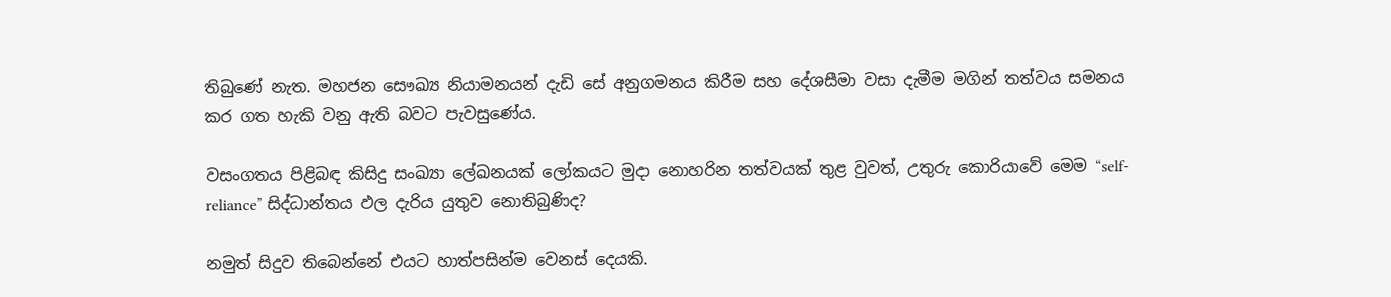තිබුණේ නැත. මහජන සෞඛ්‍ය නියාමනයන් දැඩි සේ අනුගමනය කිරීම සහ දේශසීමා වසා දැමීම මගින් තත්වය සමනය කර ගත හැකි වනු ඇති බවට පැවසුණේය.

වසංගතය පිළිබඳ කිසිදු සංඛ්‍යා ලේඛනයක් ලෝකයට මුදා නොහරින තත්වයක් තුළ වුවත්, උතුරු කොරියාවේ මෙම “self-reliance” සිද්ධාන්තය ඵල දැරිය යුතුව නොතිබුණිද?

නමුත් සිදුව තිබෙන්නේ එයට හාත්පසින්ම වෙනස් දෙයකි.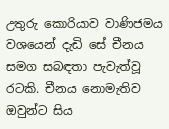උතුරු කොරියාව වාණිජමය වශයෙන් දැඩි සේ චීනය සමග සබඳතා පැවැත්වූ රටකි. චීනය නොමැතිව ඔවුන්ට සිය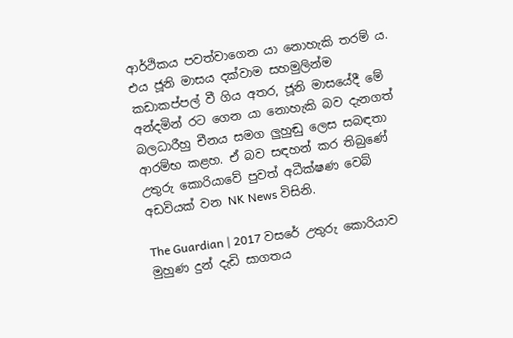ආර්ථිකය පවත්වාගෙන යා නොහැකි තරම් ය. එය ජූනි මාසය දක්වාම සහමුලින්ම කඩාකප්පල් වී ගිය අතර, ජූනි මාසයේදී මේ අන්දමින් රට ගෙන යා නොහැකි බව දැනගත් බලධාරීහු චීනය සමග ලුහුඬු ලෙස සබඳතා ආරම්භ කළහ. ඒ බව සඳහන් කර තිබුණේ උතුරු කොරියාවේ පුවත් අධීක්ෂණ වෙබ් අඩවියක් වන NK News විසිනි.

The Guardian | 2017 වසරේ උතුරු කොරියාව මුහුණ දුන් දැඩි සාගතය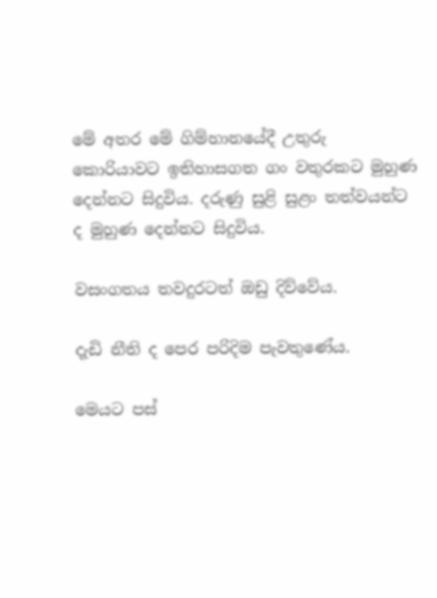මේ අතර මේ ගිම්හානයේදී උතුරු කොරියාවට ඉතිහාසගත ගං වතුරකට මුහුණ දෙන්නට සිදුවිය. දරුණු සුළි සුළං තත්වයන්ට ද මුහුණ දෙන්නට සිදුවිය.

වසංගතය තවදුරටත් ඔඩු දිව්වේය.

දැඩි නීති ද පෙර පරිදිම පැවතුණේය.

මෙයට පස්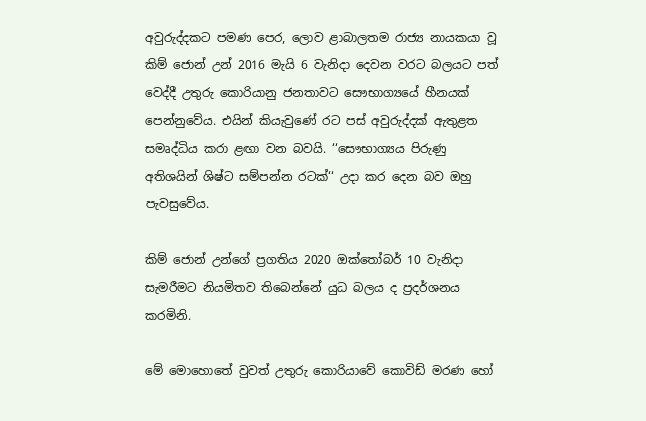අවුරුද්දකට පමණ පෙර, ලොව ළාබාලතම රාජ්‍ය නායකයා වූ කිම් ජොන් උන් 2016 මැයි 6 වැනිදා දෙවන වරට බලයට පත් වෙද්දී උතුරු කොරියානු ජනතාවට සෞභාග්‍යයේ හීනයක් පෙන්නුවේය. එයින් කියැවුණේ රට පස් අවුරුද්දක් ඇතුළත සමෘද්ධිය කරා ළඟා වන බවයි. ‘‘සෞභාග්‍යය පිරුණු අතිශයින් ශිෂ්ට සම්පන්න රටක්‘‘ උදා කර දෙන බව ඔහු පැවසුවේය.

කිම් ජොන් උන්ගේ ප්‍රගතිය 2020 ඔක්තෝබර් 10 වැනිදා සැමරීමට නියමිතව තිබෙන්නේ යුධ බලය ද ප්‍රදර්ශනය කරමිනි.

මේ මොහොතේ වුවත් උතුරු කොරියාවේ කොවිඩ් මරණ හෝ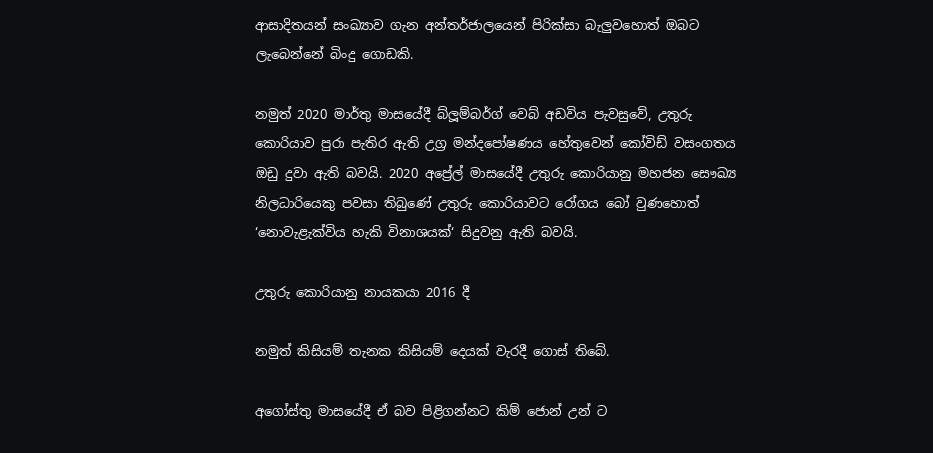ආසාදිතයන් සංඛ්‍යාව ගැන අන්තර්ජාලයෙන් පිරික්සා බැලුවහොත් ඔබට ලැබෙන්නේ බිංදු ගොඩකි.

නමුත් 2020 මාර්තු මාසයේදී බ්ලූම්බර්ග් වෙබ් අඩවිය පැවසුවේ, උතුරු කොරියාව පුරා පැතිර ඇති උග්‍ර මන්දපෝෂණය හේතුවෙන් කෝවිඩ් වසංගතය ඔඩු දුවා ඇති බවයි. 2020 අප්‍රේල් මාසයේදී උතුරු කොරියානු මහජන සෞඛ්‍ය නිලධාරියෙකු පවසා තිබුණේ උතුරු කොරියාවට රෝගය බෝ වුණහොත් ‘නොවැළැක්විය හැකි විනාශයක්‘ සිදුවනු ඇති බවයි.

උතුරු කොරියානු නායකයා 2016 දී

නමුත් කිසියම් තැනක කිසියම් දෙයක් වැරදී ගොස් තිබේ.

අගෝස්තු මාසයේදී ඒ බව පිළිගන්නට කිම් ජොන් උන් ට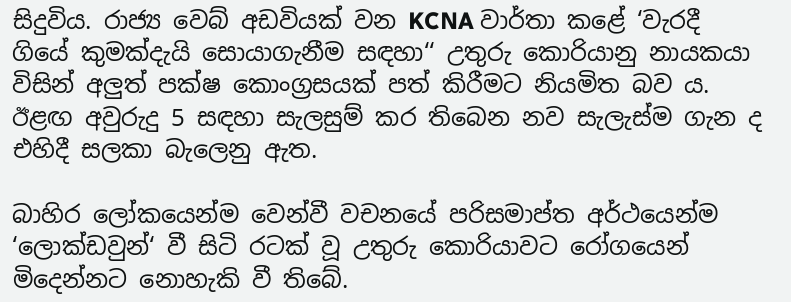සිදුවිය. රාජ්‍ය වෙබ් අඩවියක් වන KCNA වාර්තා කළේ ‘වැරදී ගියේ කුමක්දැයි සොයාගැනීම සඳහා‘‘ උතුරු කොරියානු නායකයා විසින් අලුත් පක්ෂ කොංග්‍රසයක් පත් කිරීමට නියමිත බව ය. ඊළඟ අවුරුදු 5 සඳහා සැලසුම් කර තිබෙන නව සැලැස්ම ගැන ද එහිදී සලකා බැලෙනු ඇත.

බාහිර ලෝකයෙන්ම වෙන්වී වචනයේ පරිසමාප්ත අර්ථයෙන්ම ‘ලොක්ඩවුන්‘ වී සිටි රටක් වූ උතුරු කොරියාවට රෝගයෙන් මිදෙන්නට නොහැකි වී තිබේ.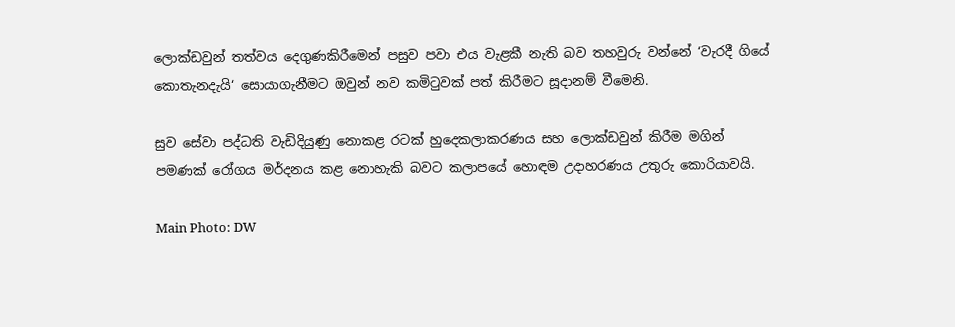ලොක්ඩවුන් තත්වය දෙගුණකිරීමෙන් පසුව පවා එය වැළකී නැති බව තහවුරු වන්නේ ‘වැරදී ගියේ කොතැනදැයි‘ සොයාගැනීමට ඔවුන් නව කමිටුවක් පත් කිරීමට සූදානම් වීමෙනි.

සුව සේවා පද්ධති වැඩිදියුණු නොකළ රටක් හුදෙකලාකරණය සහ ලොක්ඩවුන් කිරීම මගින් පමණක් රෝගය මර්දනය කළ නොහැකි බවට කලාපයේ හොඳම උදාහරණය උතුරු කොරියාවයි.

Main Photo: DW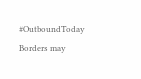#OutboundToday
Borders may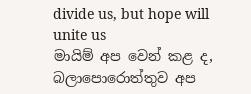divide us, but hope will unite us
මායිම් අප වෙන් කළ ද, බලාපොරොත්තුව අප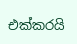එක්කරයි